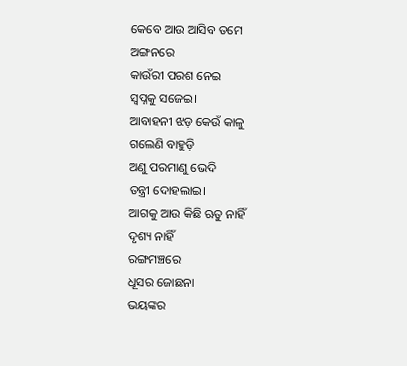କେବେ ଆଉ ଆସିବ ତମେ
ଅଙ୍ଗନରେ
କାଉଁରୀ ପରଶ ନେଇ
ସ୍ଵପ୍ନକୁ ସଜେଇ।
ଆବାହନୀ ଝଡ଼ କେଉଁ କାଳୁ
ଗଲେଣି ବାହୁଡ଼ି
ଅଣୁ ପରମାଣୁ ଭେଦି
ତନ୍ତ୍ରୀ ଦୋହଲାଇ।
ଆଗକୁ ଆଉ କିଛି ଋତୁ ନାହିଁ
ଦୃଶ୍ୟ ନାହିଁ
ରଙ୍ଗମଞ୍ଚରେ
ଧୂସର ଜୋଛନା
ଭୟଙ୍କର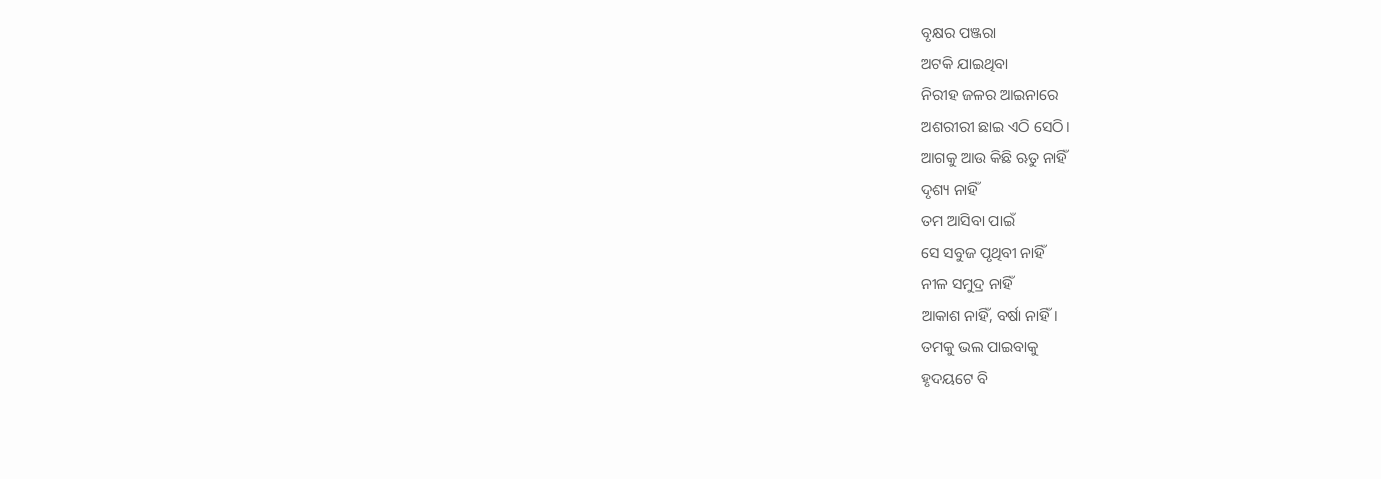ବୃକ୍ଷର ପଞ୍ଜରା
ଅଟକି ଯାଇଥିବା
ନିରୀହ ଜଳର ଆଇନାରେ
ଅଶରୀରୀ ଛାଇ ଏଠି ସେଠି।
ଆଗକୁ ଆଉ କିଛି ଋତୁ ନାହିଁ
ଦୃଶ୍ୟ ନାହିଁ
ତମ ଆସିବା ପାଇଁ
ସେ ସବୁଜ ପୃଥିବୀ ନାହିଁ
ନୀଳ ସମୁଦ୍ର ନାହିଁ
ଆକାଶ ନାହିଁ, ବର୍ଷା ନାହିଁ।
ତମକୁ ଭଲ ପାଇବାକୁ
ହୃଦୟଟେ ବି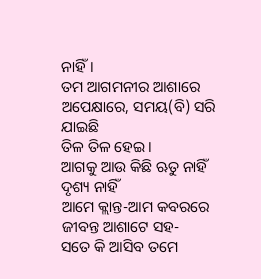ନାହିଁ।
ତମ ଆଗମନୀର ଆଶାରେ
ଅପେକ୍ଷାରେ, ସମୟ(ବି) ସରି ଯାଇଛି
ତିଳ ତିଳ ହେଇ।
ଆଗକୁ ଆଉ କିଛି ଋତୁ ନାହିଁ
ଦୃଶ୍ୟ ନାହିଁ
ଆମେ କ୍ଲାନ୍ତ-ଆମ କବରରେ
ଜୀବନ୍ତ ଆଶାଟେ ସହ-
ସତେ କି ଆସିବ ତମେ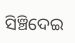ସିଞ୍ଚିଦେଇ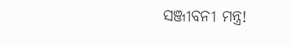ସଞ୍ଜୀବନୀ ମନ୍ତ୍ର!